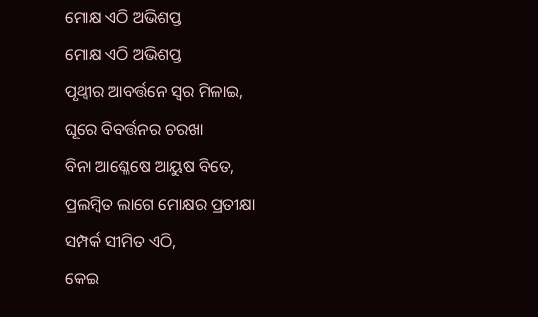ମୋକ୍ଷ ଏଠି ଅଭିଶପ୍ତ
ମୋକ୍ଷ ଏଠି ଅଭିଶପ୍ତ
ପୃଥ୍ବୀର ଆବର୍ତ୍ତନେ ସ୍ବର ମିଳାଇ,
ଘୂରେ ବିବର୍ତ୍ତନର ଚରଖା
ବିନା ଆଶ୍ଳେଷେ ଆୟୁଷ ବିତେ,
ପ୍ରଲମ୍ବିତ ଲାଗେ ମୋକ୍ଷର ପ୍ରତୀକ୍ଷା
ସମ୍ପର୍କ ସୀମିତ ଏଠି,
କେଇ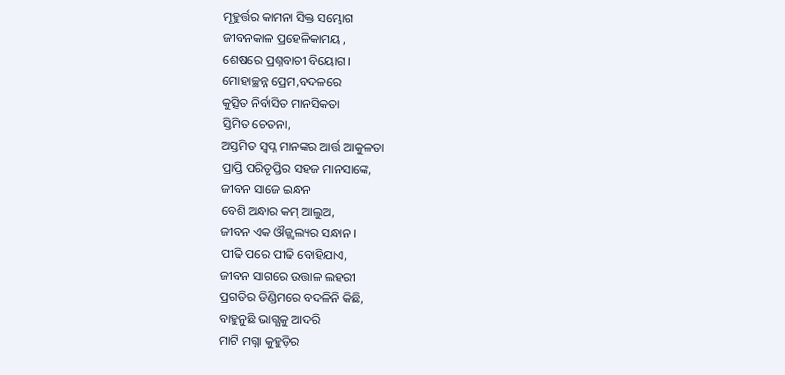ମୂହୁର୍ତ୍ତର କାମନା ସିକ୍ତ ସମ୍ଭୋଗ
ଜୀବନକାଳ ପ୍ରହେଳିକାମୟ ,
ଶେଷରେ ପ୍ରଶ୍ନବାଚୀ ବିୟୋଗ।
ମୋହାଚ୍ଛନ୍ନ ପ୍ରେମ,ବଦଳରେ
କୁତ୍ସିତ ନିର୍ବାସିତ ମାନସିକତା
ସ୍ତିମିତ ଚେତନା,
ଅସ୍ତମିତ ସ୍ବପ୍ନ ମାନଙ୍କର ଆର୍ତ୍ତ ଆକୁଳତା
ପ୍ରାପ୍ତି ପରିତୃପ୍ତିର ସହଜ ମାନସାଙ୍କେ,
ଜୀବନ ସାଜେ ଇନ୍ଧନ
ବେଶି ଅନ୍ଧାର କମ୍ ଆଲୁଅ,
ଜୀବନ ଏକ ଔଜ୍ଜ୍ୱଲ୍ୟର ସନ୍ଧାନ ।
ପୀଢି ପରେ ପୀଢି ବୋହିଯାଏ,
ଜୀବନ ସାଗରେ ଉତ୍ତାଳ ଲହରୀ
ପ୍ରଗତିର ଡିଣ୍ଡିମରେ ବଦଳିନି କିଛି,
ବାହୁନୁଛି ଭାଗ୍ଯକୁ ଆଦରି
ମାଟି ମଗ୍ନା କୁହୁଡ଼ିର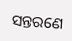ସନ୍ତରଣେ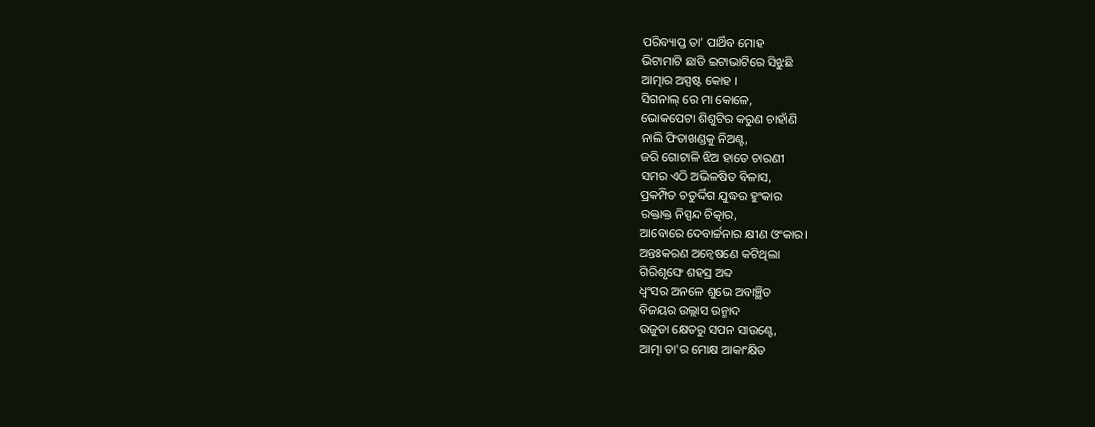ପରିବ୍ୟାପ୍ତ ତା' ପାର୍ଥିବ ମୋହ
ଭିଟାମାଟି ଛାଡି ଇଟାଭାଟିରେ ସିଝୁଛି
ଆତ୍ମାର ଅସ୍ପଷ୍ଟ କୋହ ।
ସିଗନାଲ୍ ରେ ମା କୋଳେ,
ଭୋକପେଟା ଶିଶୁଟିର କରୁଣ ଚାହାଁଣି
ନାଲି ଫିତାଖଣ୍ଡକୁ ନିଅଣ୍ଟ,
ଜରି ଗୋଟାଳି ଝିଅ ହାତେ ଚାରଣୀ
ସମର ଏଠି ଅଭିଳଷିତ ବିଳାସ,
ପ୍ରକମ୍ପିତ ଚତୁର୍ଦ୍ଦିଗ ଯୁଦ୍ଧର ହୁଂକାର
ରକ୍ତାକ୍ତ ନିସ୍ପନ୍ଦ ଚିତ୍କାର,
ଆବୋରେ ଦେବାର୍ଚ୍ଚନାର କ୍ଷୀଣ ଓଂକାର।
ଅନ୍ତଃକରଣ ଅନ୍ବେଷଣେ କଟିଥିଲା
ଗିରିଶୃଙ୍ଘେ ଶହସ୍ର ଅବ୍ଦ
ଧ୍ବଂସର ଅନଳେ ଶୁଭେ ଅବାଞ୍ଛିତ
ବିଜୟର ଉଲ୍ଲାସ ଉନ୍ମାଦ
ଉଜୁଡା କ୍ଷେତରୁ ସପନ ସାଉଣ୍ଟେ,
ଆତ୍ମା ତା'ର ମୋକ୍ଷ ଆକାଂକ୍ଷିତ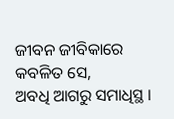ଜୀବନ ଜୀବିକାରେ କବଳିତ ସେ,
ଅବଧି ଆଗରୁ ସମାଧିସ୍ଥ ।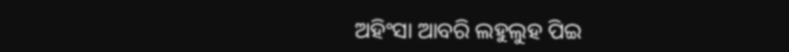ଅହିଂସା ଆବରି ଲହୁଲୁହ ପିଇ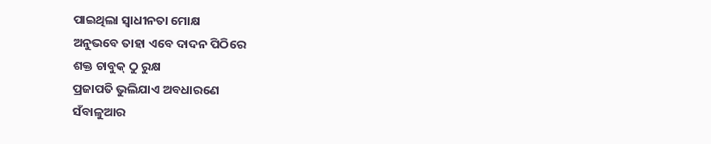ପାଇଥିଲା ସ୍ବାଧୀନତା ମୋକ୍ଷ
ଅନୁଭବେ ତାହା ଏବେ ଦାଦନ ପିଠିରେ
ଶକ୍ତ ଚାବୁକ୍ ଠୁ ରୁକ୍ଷ
ପ୍ରଜାପତି ଭୁଲିଯାଏ ଅବଧାରଣେ
ସଁବାଳୁଆର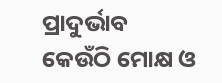ପ୍ରାଦୁର୍ଭାବ
କେଉଁଠି ମୋକ୍ଷ ଓ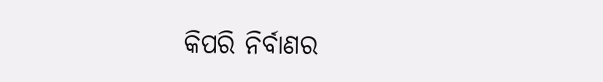କିପରି ନିର୍ବାଣର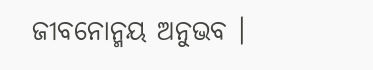ଜୀବନୋନ୍ମୟ ଅନୁଭବ ।